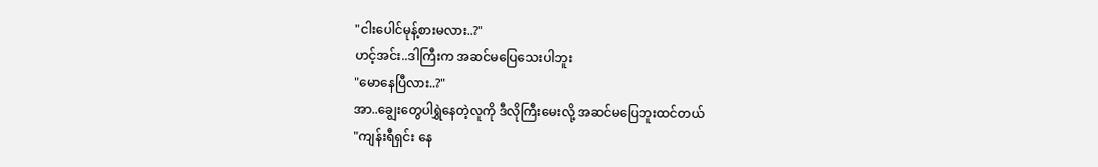"ငါးပေါင်မုန့်စားမလား..?"
ဟင့်အင်း..ဒါကြီးက အဆင်မပြေသေးပါဘူး
"မောနေပြီလား..?"
အာ..ချွေးတွေပါရွှဲနေတဲ့လူကို ဒီလိုကြီးမေးလို့ အဆင်မပြေဘူးထင်တယ်
"ကျန်းရီရှင်း နေ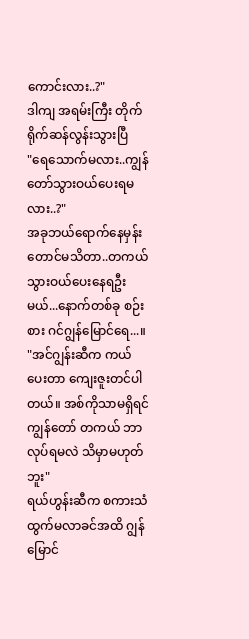ကောင်းလား..?"
ဒါကျ အရမ်းကြီး တိုက်ရိုက်ဆန်လွန်းသွားပြီ
"ရေသောက်မလား..ကျွန်တော်သွားဝယ်ပေးရမလား..?"
အခုဘယ်ရောက်နေမှန်းတောင်မသိတာ..တကယ်သွားဝယ်ပေးနေရဦးမယ်...နောက်တစ်ခု စဉ်းစား ဂင်ဂျွန်မြောင်ရေ...။
"အင်ဂျွန်းဆီက ကယ်ပေးတာ ကျေးဇူးတင်ပါတယ်။ အစ်ကိုသာမရှိရင် ကျွန်တော် တကယ် ဘာလုပ်ရမလဲ သိမှာမဟုတ်ဘူး"
ရယ်ဟွန်းဆီက စကားသံ ထွက်မလာခင်အထိ ဂျွန်မြောင်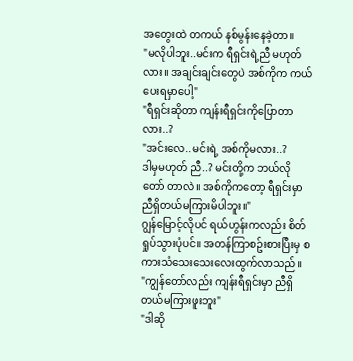အတွေးထဲ တကယ် နစ်မွန်းနေခဲ့တာ။
"မလိုပါဘူး..မင်းက ရီရှင်းရဲ့ညီ မဟုတ်လား။ အချင်းချင်းတွေပဲ အစ်ကိုက ကယ်ပေးရမှာပေါ့"
"ရီရှင်းဆိုတာ ကျန်းရီရှင်းကိုပြောတာလား..?
"အင်းလေ..မင်းရဲ့ အစ်ကိုမလား..?
ဒါမှမဟုတ် ညီ..? မင်းတို့က ဘယ်လို တော် တာလဲ။ အစ်ကိုကတော့ ရီရှင်းမှာ ညီရှိတယ်မကြားမိပါဘူး။"
ဂျွန်မြောင့်လိုပင် ရယ်ဟွန်းကလည်း စိတ်ရှုပ်သွားပုံပင်။ အတန်ကြာစဥ်းစားပြီးမှ စကားသံသေးသေးလေးထွက်လာသည်။
"ကျွန်တော်လည်း ကျန်းရီရှင်းမှာ ညီရှိတယ်မကြားဖူးဘူး"
"ဒါဆို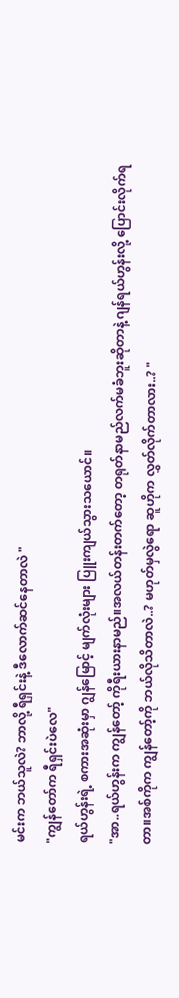မင်းက ဘယ်သူလဲ? ဘာလို့ ရီရှင်းနဲ့ ဒီလောက်ဆင်နေတာလဲ "
"ကျွန်တော်က ရီရှင်းပဲလေ"
ရယ်ဟွန်းရဲ့ စကားအဆုံးမှာ ဂျွန်မြောင့် မျက်လုံးများ ပြူးကျယ်သွားသယောင်။
"အာ..ရယ်ဟွန်းက ကျွန်တော့် ကိုရီးယားနာမည်။အလယ်တန်းတက်တော့ တရုတ်နာမည်လက်မခံဘူးဆိုတာနဲ့ ဂျန်ရယ်ဟွန်းလို့ ပြောင်းလိုက်ရတာ။အစ်ကိုက ကျွန်တော့်ကို ဘယ်လိုသိတာလဲ..? မဟုတ်မှလွဲရော ဆူဟိုက လွှတ်လိုက်တာလား..? "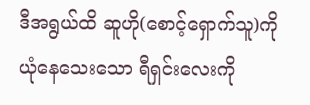ဒီအရွယ်ထိ ဆူဟို(စောင့်ရှောက်သူ)ကို ယုံနေသေးသော ရီရှင်းလေးကို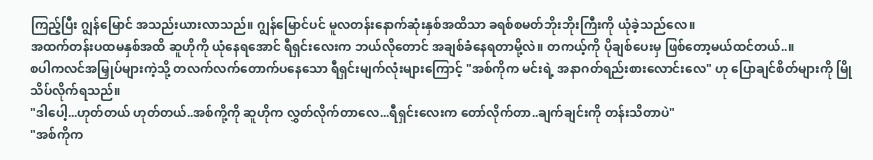ကြည့်ပြီး ဂျွန်မြောင် အသည်းယားလာသည်။ ဂျွန်မြောင်ပင် မူလတန်းနောက်ဆုံးနှစ်အထိသာ ခရစ်စမတ်ဘိုးဘိုးကြီးကို ယုံခဲ့သည်လေ။
အထက်တန်းပထမနှစ်အထိ ဆူဟိုကို ယုံနေရအောင် ရီရှင်းလေးက ဘယ်လိုတောင် အချစ်ခံနေရတာမို့လဲ။ တကယ့်ကို ပိုချစ်ပေးမှ ဖြစ်တော့မယ်ထင်တယ်..။
စပါကလင်အမြှုပ်များကဲ့သို့ တလက်လက်တောက်ပနေသော ရီရှင်းမျက်လုံးများကြောင့် "အစ်ကိုက မင်းရဲ့ အနာဂတ်ရည်းစားလောင်းလေ" ဟု ပြောချင်စိတ်များကို မြိုသိပ်လိုက်ရသည်။
"ဒါပေါ့...ဟုတ်တယ် ဟုတ်တယ်..အစ်ကို့ကို ဆူဟိုက လွှတ်လိုက်တာလေ...ရီရှင်းလေးက တော်လိုက်တာ..ချက်ချင်းကို တန်းသိတာပဲ"
"အစ်ကိုက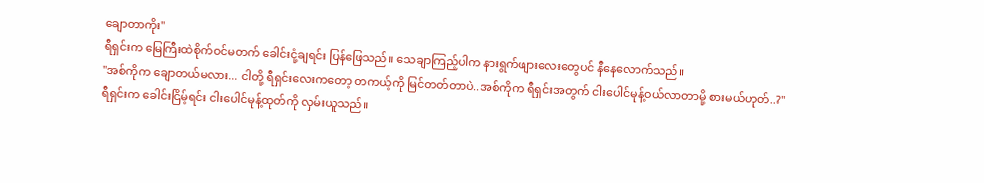ချောတာကိုး"
ရီရှင်းက မြေကြီးထဲစိုက်ဝင်မတက် ခေါင်းငုံ့ချရင်း ပြန်ဖြေသည်။ သေချာကြည့်ပါက နားရွက်ဖျားလေးတွေပင် နီနေလောက်သည်။
"အစ်ကိုက ချောတယ်မလား... ငါတို့ ရီရှင်းလေးကတော့ တကယ့်ကို မြင်တတ်တာပဲ..အစ်ကိုက ရီရှင်းအတွက် ငါးပေါင်မုန့်ဝယ်လာတာမို့ စားမယ်ဟုတ်..?"
ရီရှင်းက ခေါင်းငြိမ့်ရင်း ငါးပေါင်မုန့်ထုတ်ကို လှမ်းယူသည်။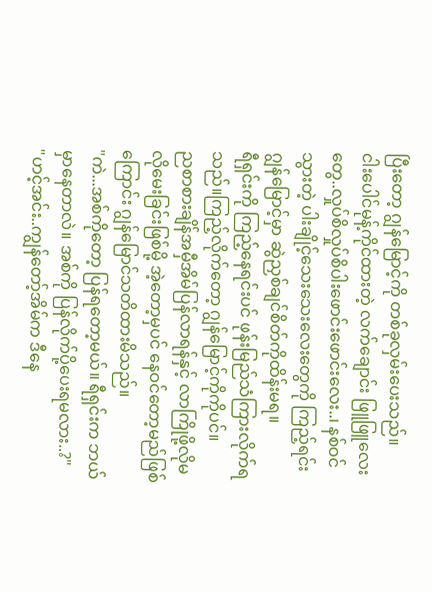ပြီးတော့ ဂျွန်မြောင့်ကို တစ်ခုလှမ်းပေးသည်။
ငါးပေါင်မုန့်ကိုင်ထားတဲ့ လက်ချောင်း ဖြူဖြူလေးတွေ..လှုပ်စိလှုပ်စိပါးဖောင်းဖောင်းလေး..၊ နစ်ဝင်သွားတဲ့ ပါးချိုင့်သေးသေးလေးတွေကို ကြည့်ရင်း ဂျွန်မြောင့်မှာ ဆွဲညှစ်ချင်စိတ်ကိုထိန်းမရ။
ရီရှင်းကို ကြည့်နေရင်းပင် ဖုန်းမြည်သံကြားလိုက်ရသည်။ကြည့်လိုက်တော့ ဂျွန်မြောင့်ကိုကိုပင်။
ညစာစားချိန်အမှီအိမ်ပြန်လာရန်နှင့် လာကြိုဖို့လိုမလိုမေးခြင်းဖြစ်မို့ အဲ့တော့မှပင် နေဝင်တော့မည်ဖြစ်ကြောင်း ဂျွန်မြောင်သတိထားမိသည်။
"ကဲ...အစ်ကိုတော့ ပြန်ရတော့မယ်။ ရီရှင်းက ဘယ်မှာနေတာလဲ။ အစ်ကို ပြန်လိုက်ပို့ပေးရမလား..?"
"ဟင့်အင်း..ကျွန်တော့်အိမ်က ဒီနေ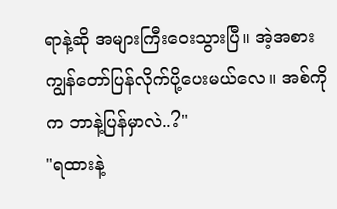ရာနဲ့ဆို အများကြီးဝေးသွားပြီ။ အဲ့အစား ကျွန်တော်ပြန်လိုက်ပို့ပေးမယ်လေ။ အစ်ကိုက ဘာနဲ့ပြန်မှာလဲ..?"
"ရထားနဲ့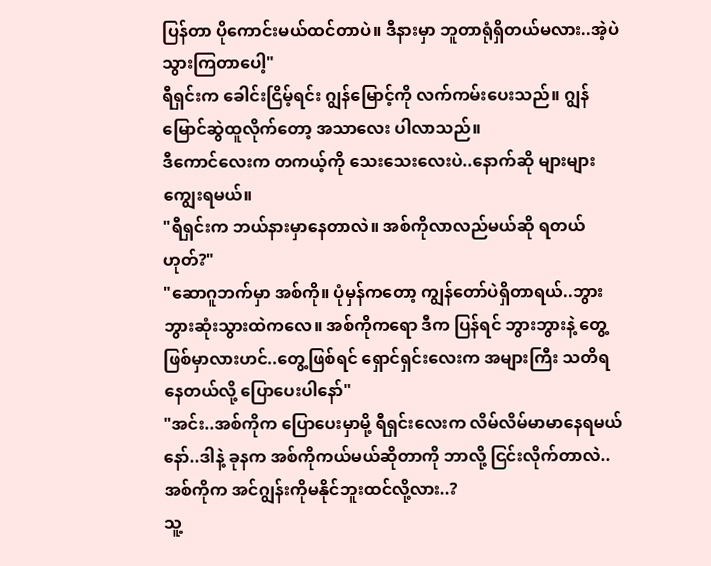ပြန်တာ ပိုကောင်းမယ်ထင်တာပဲ။ ဒီနားမှာ ဘူတာရုံရှိတယ်မလား..အဲ့ပဲသွားကြတာပေါ့"
ရီရှင်းက ခေါင်းငြိမ့်ရင်း ဂျွန်မြောင့်ကို လက်ကမ်းပေးသည်။ ဂျွန်မြောင်ဆွဲထူလိုက်တော့ အသာလေး ပါလာသည်။
ဒီကောင်လေးက တကယ့်ကို သေးသေးလေးပဲ..နောက်ဆို များများကျွေးရမယ်။
"ရီရှင်းက ဘယ်နားမှာနေတာလဲ။ အစ်ကိုလာလည်မယ်ဆို ရတယ်ဟုတ်?"
"ဆောဂူဘက်မှာ အစ်ကို။ ပုံမှန်ကတော့ ကျွန်တော်ပဲရှိတာရယ်..ဘွားဘွားဆုံးသွားထဲကလေ။ အစ်ကိုကရော ဒီက ပြန်ရင် ဘွားဘွားနဲ့ တွေ့ဖြစ်မှာလားဟင်..တွေ့ဖြစ်ရင် ရှောင်ရှင်းလေးက အများကြီး သတိရနေတယ်လို့ ပြောပေးပါနော်"
"အင်း..အစ်ကိုက ပြောပေးမှာမို့ ရီရှင်းလေးက လိမ်လိမ်မာမာနေရမယ်နော်..ဒါနဲ့ ခုနက အစ်ကိုကယ်မယ်ဆိုတာကို ဘာလို့ ငြင်းလိုက်တာလဲ..အစ်ကိုက အင်ဂျွန်းကိုမနိုင်ဘူးထင်လို့လား..?
သူ့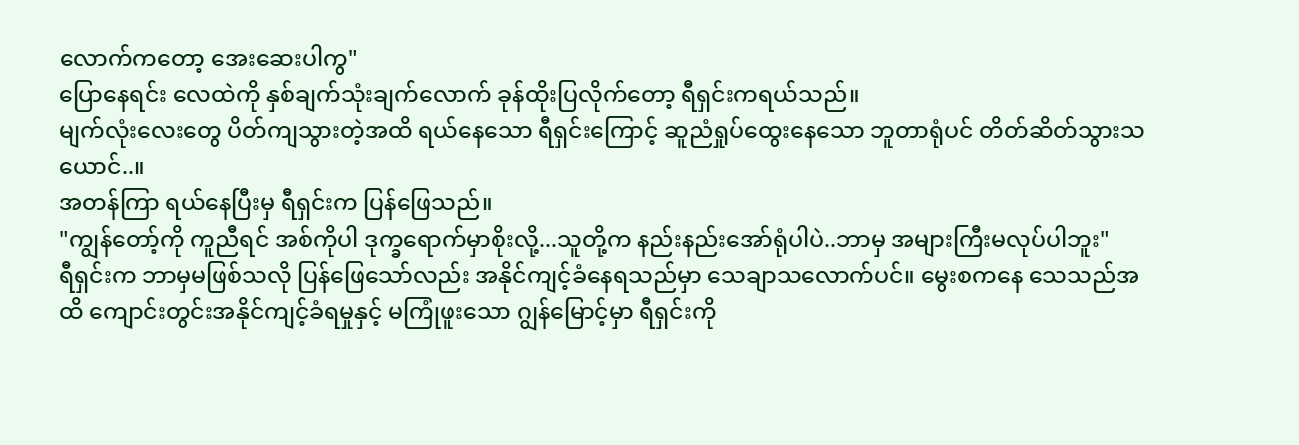လောက်ကတော့ အေးဆေးပါကွ"
ပြောနေရင်း လေထဲကို နှစ်ချက်သုံးချက်လောက် ခုန်ထိုးပြလိုက်တော့ ရီရှင်းကရယ်သည်။
မျက်လုံးလေးတွေ ပိတ်ကျသွားတဲ့အထိ ရယ်နေသော ရီရှင်းကြောင့် ဆူညံရှုပ်ထွေးနေသော ဘူတာရုံပင် တိတ်ဆိတ်သွားသယောင်..။
အတန်ကြာ ရယ်နေပြီးမှ ရီရှင်းက ပြန်ဖြေသည်။
"ကျွန်တော့်ကို ကူညီရင် အစ်ကိုပါ ဒုက္ခရောက်မှာစိုးလို့...သူတို့က နည်းနည်းအော်ရုံပါပဲ..ဘာမှ အများကြီးမလုပ်ပါဘူး"
ရီရှင်းက ဘာမှမဖြစ်သလို ပြန်ဖြေသော်လည်း အနိုင်ကျင့်ခံနေရသည်မှာ သေချာသလောက်ပင်။ မွေးစကနေ သေသည်အထိ ကျောင်းတွင်းအနိုင်ကျင့်ခံရမှုနှင့် မကြုံဖူးသော ဂျွန်မြောင့်မှာ ရီရှင်းကို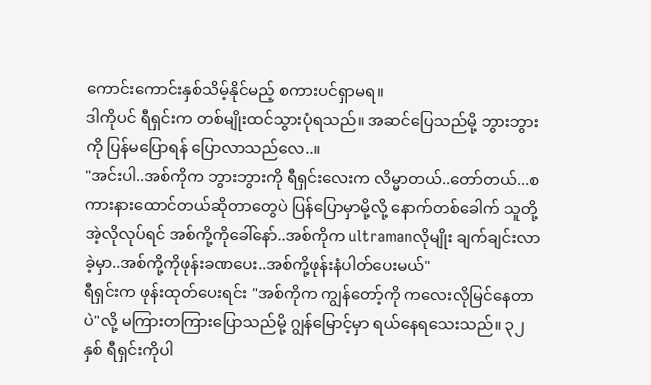ကောင်းကောင်းနှစ်သိမ့်နိုင်မည့် စကားပင်ရှာမရ။
ဒါကိုပင် ရီရှင်းက တစ်မျိုးထင်သွားပုံရသည်။ အဆင်ပြေသည်မို့ ဘွားဘွားကို ပြန်မပြောရန် ပြောလာသည်လေ..။
"အင်းပါ..အစ်ကိုက ဘွားဘွားကို ရီရှင်းလေးက လိမ္မာတယ်..တော်တယ်...စကားနားထောင်တယ်ဆိုတာတွေပဲ ပြန်ပြောမှာမို့လို့ နောက်တစ်ခေါက် သူတို့အဲ့လိုလုပ်ရင် အစ်ကို့ကိုခေါ်နော်..အစ်ကိုက ultramanလိုမျိုး ချက်ချင်းလာခဲ့မှာ..အစ်ကို့ကိုဖုန်းခဏပေး..အစ်ကို့ဖုန်းနံပါတ်ပေးမယ်"
ရီရှင်းက ဖုန်းထုတ်ပေးရင်း "အစ်ကိုက ကျွန်တော့်ကို ကလေးလိုမြင်နေတာပဲ"လို့ မကြားတကြားပြောသည်မို့ ဂျွန်မြောင့်မှာ ရယ်နေရသေးသည်။ ၃၂နှစ် ရီရှင်းကိုပါ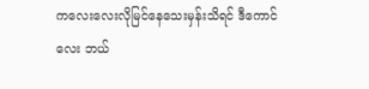ကလေးလေးလိုမြင်နေသေးမှန်းသိရင် ဒီကောင်လေး ဘယ်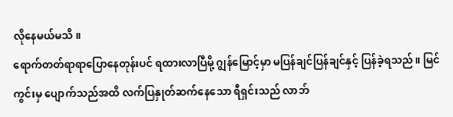လိုနေမယ်မသိ။
ရောက်တတ်ရာရာပြောနေတုန်းပင် ရထားလာပြီမို့ ဂျွန်မြောင့်မှာ မပြန်ချင်ပြန်ချင်နှင့် ပြန်ခဲ့ရသည်။ မြင်ကွင်းမှ ပျောက်သည်အထိ လက်ပြနှုတ်ဆက်နေသော ရီရှင်းသည် လာဘ်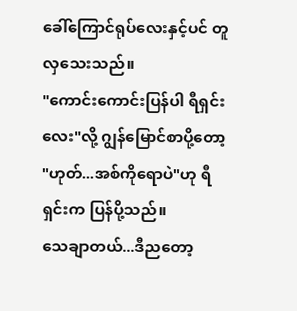ခေါ်ကြောင်ရုပ်လေးနှင့်ပင် တူလှသေးသည်။
"ကောင်းကောင်းပြန်ပါ ရီရှင်းလေး"လို့ ဂျွန်မြောင်စာပို့တော့ "ဟုတ်...အစ်ကိုရောပဲ"ဟု ရီရှင်းက ပြန်ပို့သည်။
သေချာတယ်...ဒီညတော့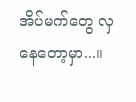အိပ်မက်တွေ လှနေတော့မှာ...။